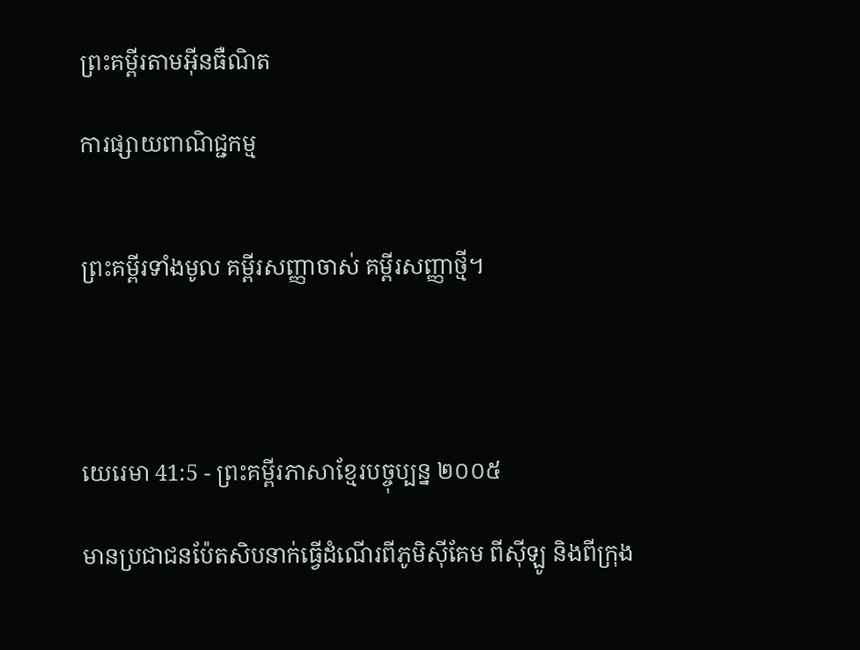ព្រះគម្ពីរតាមអ៊ីនធឺណិត

ការផ្សាយពាណិជ្ជកម្ម


ព្រះគម្ពីរទាំងមូល គម្ពីរសញ្ញាចាស់ គម្ពីរសញ្ញាថ្មី។




យេរេមា 41:5 - ព្រះគម្ពីរភាសាខ្មែរបច្ចុប្បន្ន ២០០៥

មានប្រជា‌ជនប៉ែត‌សិបនាក់ធ្វើដំណើរពីភូមិស៊ី‌គែម ពីស៊ីឡូ និងពីក្រុង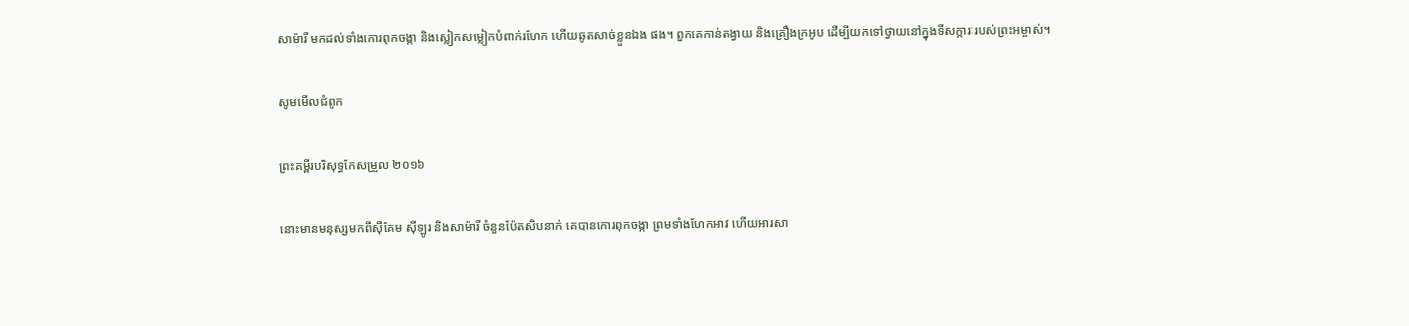សាម៉ារី មកដល់ទាំងកោរពុកចង្កា និងស្លៀកសម្លៀក‌បំពាក់រហែក ហើយឆូតសាច់ខ្លួនឯង ផង។ ពួកគេកាន់តង្វាយ និងគ្រឿងក្រអូប ដើម្បីយកទៅថ្វាយនៅក្នុងទីសក្ការៈរបស់ព្រះ‌អម្ចាស់។

សូមមើលជំពូក

ព្រះគម្ពីរបរិសុទ្ធកែសម្រួល ២០១៦

នោះមានមនុស្សមកពីស៊ីគែម ស៊ីឡូរ និងសាម៉ារី ចំនួនប៉ែតសិបនាក់ គេបានកោរពុក‌ចង្កា ព្រមទាំងហែកអាវ ហើយអារសា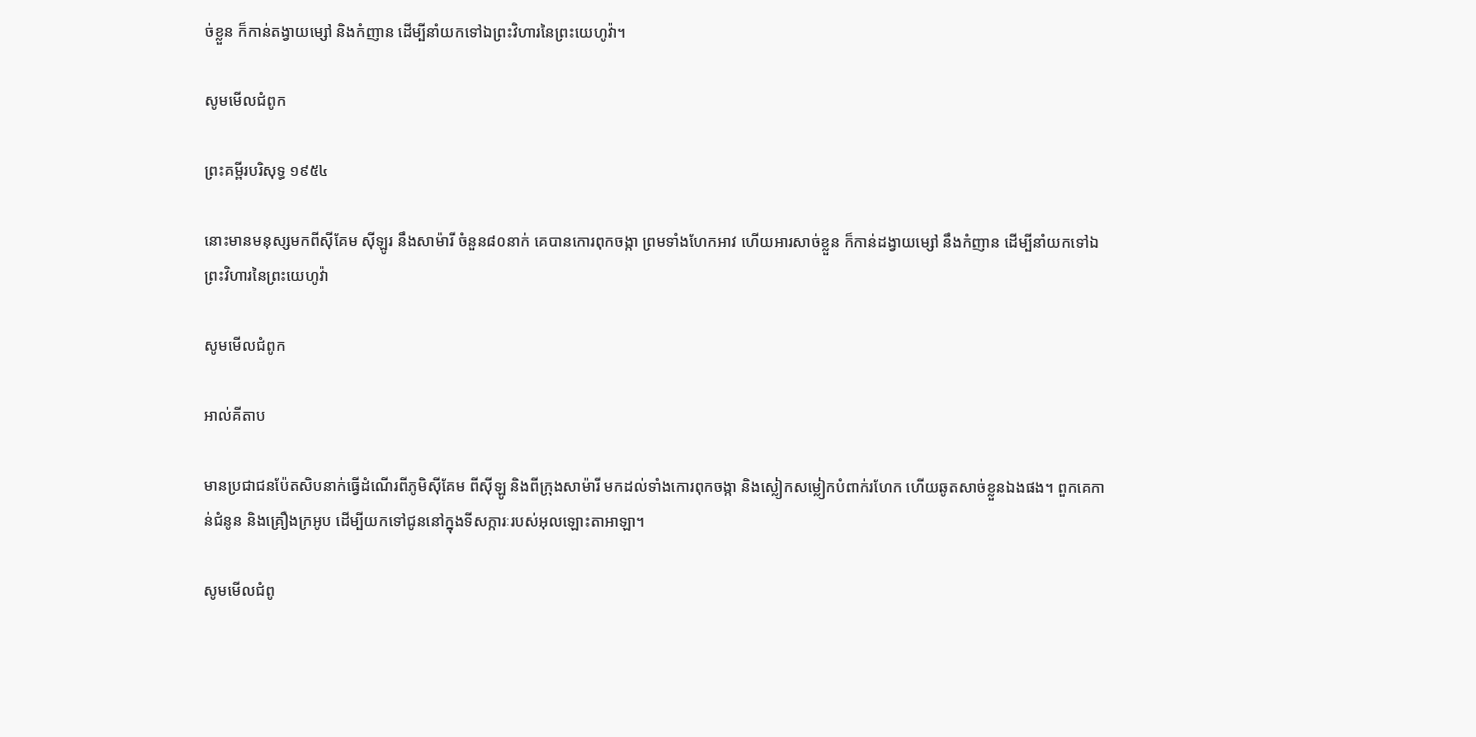ច់ខ្លួន ក៏កាន់តង្វាយម្សៅ និងកំញាន ដើម្បីនាំយកទៅឯព្រះ‌វិហារនៃព្រះ‌យេហូវ៉ា។

សូមមើលជំពូក

ព្រះគម្ពីរបរិសុទ្ធ ១៩៥៤

នោះមានមនុស្សមកពីស៊ីគែម ស៊ីឡូរ នឹងសាម៉ារី ចំនួន៨០នាក់ គេបានកោរពុក‌ចង្កា ព្រមទាំងហែកអាវ ហើយអារសាច់ខ្លួន ក៏កាន់ដង្វាយម្សៅ នឹងកំញាន ដើម្បីនាំយកទៅឯព្រះ‌វិហារនៃព្រះ‌យេហូវ៉ា

សូមមើលជំពូក

អាល់គីតាប

មានប្រជា‌ជនប៉ែត‌សិបនាក់ធ្វើដំណើរពីភូមិស៊ី‌គែម ពីស៊ីឡូ និងពីក្រុងសាម៉ារី មកដល់ទាំងកោរពុកចង្កា និងស្លៀកសម្លៀក‌បំពាក់រហែក ហើយឆូតសាច់ខ្លួនឯងផង។ ពួកគេកាន់ជំនូន និងគ្រឿងក្រអូប ដើម្បីយកទៅជូននៅក្នុងទី‌សក្ការៈរបស់អុលឡោះ‌តាអាឡា។

សូមមើលជំពូ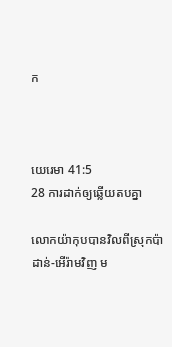ក



យេរេមា 41:5
28 ការដាក់ឲ្យឆ្លើយតបគ្នា

លោកយ៉ាកុបបានវិលពីស្រុកប៉ាដាន់-អើរ៉ាមវិញ ម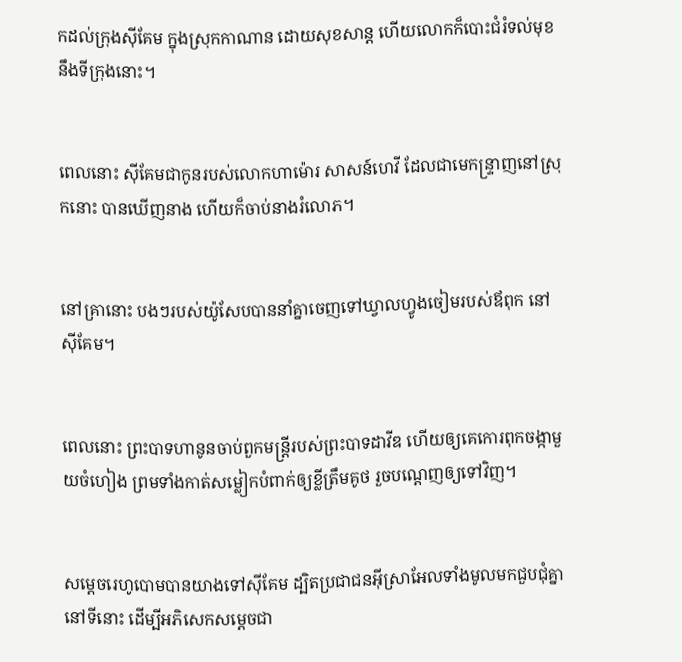កដល់ក្រុងស៊ីគែម ក្នុងស្រុកកាណាន ដោយសុខ‌សាន្ត ហើយលោកក៏បោះជំរំទល់មុខនឹងទីក្រុងនោះ។


ពេលនោះ ស៊ីគែមជាកូនរបស់លោកហា‌ម៉ោរ សាសន៍ហេវី ដែលជាមេ‌កន្ទ្រាញនៅស្រុកនោះ បានឃើញនាង ហើយក៏ចាប់នាងរំលោភ។


នៅគ្រានោះ បងៗរបស់យ៉ូសែបបាននាំគ្នាចេញទៅឃ្វាលហ្វូងចៀមរបស់ឪពុក នៅស៊ីគែម។


ពេលនោះ ព្រះ‌បាទហា‌នូនចាប់ពួកមន្ត្រីរបស់ព្រះ‌បាទដាវីឌ ហើយឲ្យគេកោរពុកចង្កាមួយចំហៀង ព្រមទាំងកាត់សម្លៀក‌បំពាក់ឲ្យខ្លីត្រឹមគូថ រួចបណ្ដេញឲ្យទៅវិញ។


សម្ដេចរេហូ‌បោមបានយាងទៅស៊ី‌គែម ដ្បិតប្រជា‌ជនអ៊ីស្រា‌អែលទាំងមូលមកជួប‌ជុំគ្នានៅទីនោះ ដើម្បីអភិសេកសម្ដេចជា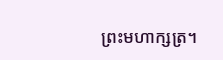ព្រះ‌មហា‌ក្សត្រ។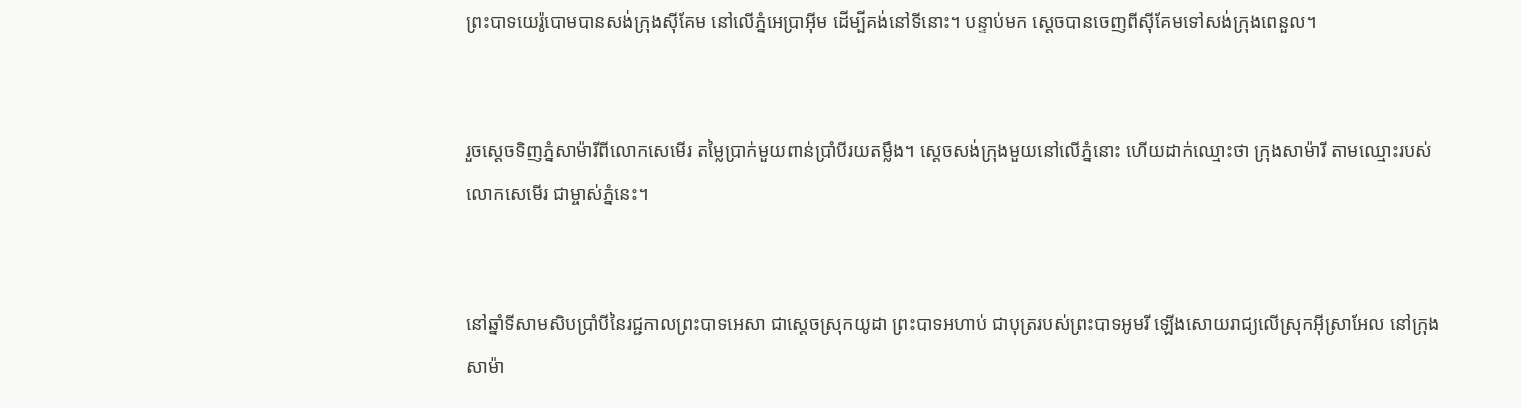ព្រះ‌បាទយេរ៉ូ‌បោមបានសង់ក្រុងស៊ី‌គែម នៅលើភ្នំអេប្រាអ៊ីម ដើម្បីគង់នៅទីនោះ។ បន្ទាប់មក ស្ដេចបានចេញពីស៊ី‌គែមទៅសង់ក្រុងពេនួល។


រួចស្ដេចទិញភ្នំសាម៉ារីពីលោកសេមើរ តម្លៃប្រាក់មួយពាន់ប្រាំបីរយតម្លឹង។ ស្ដេចសង់ក្រុងមួយនៅលើភ្នំនោះ ហើយដាក់ឈ្មោះថា ក្រុងសាម៉ារី តាមឈ្មោះរបស់លោកសេមើរ ជាម្ចាស់ភ្នំនេះ។


នៅឆ្នាំទីសាម‌សិបប្រាំបីនៃរជ្ជកាលព្រះ‌បាទអេសា ជាស្ដេចស្រុកយូដា ព្រះ‌បាទអហាប់ ជាបុត្ររបស់ព្រះ‌បាទអូមរី ឡើងសោយរាជ្យលើស្រុកអ៊ីស្រា‌អែល នៅក្រុងសាម៉ា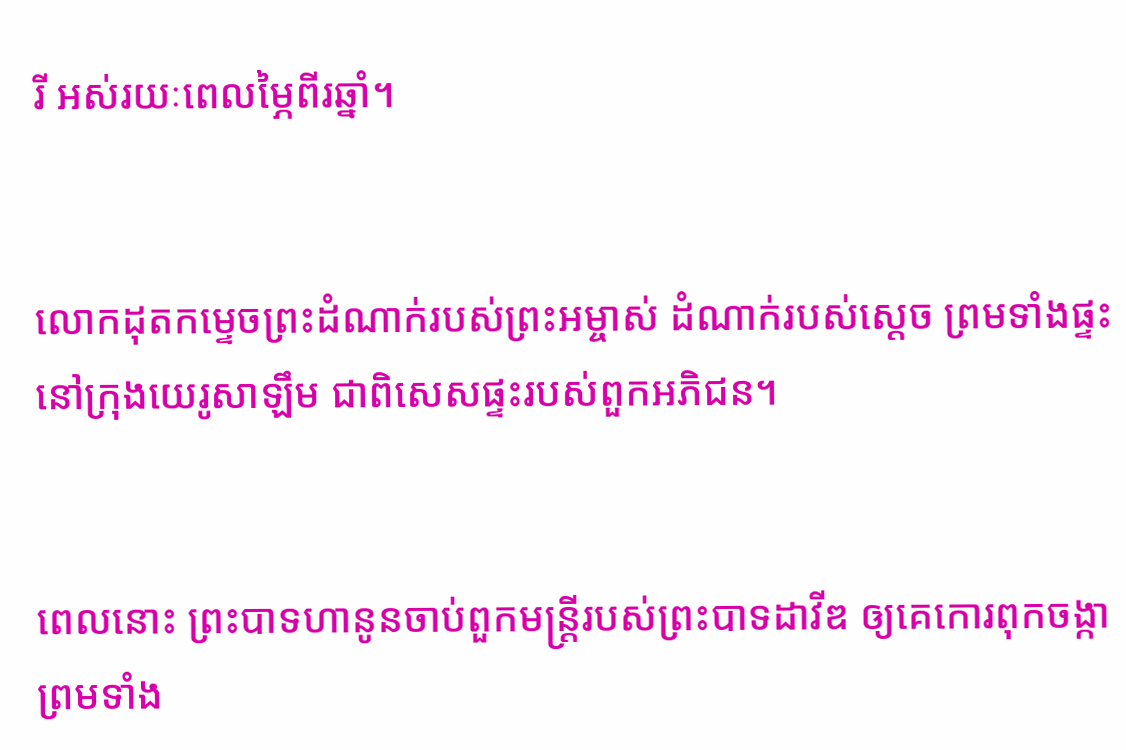រី អស់រយៈពេលម្ភៃពីរឆ្នាំ។


លោកដុតកម្ទេចព្រះ‌ដំណាក់របស់ព្រះ‌អម្ចាស់ ដំណាក់របស់ស្ដេច ព្រមទាំងផ្ទះនៅក្រុងយេរូ‌សាឡឹម ជាពិសេសផ្ទះរបស់ពួកអភិជន។


ពេលនោះ ព្រះ‌បាទហានូនចាប់ពួកមន្ត្រីរបស់ព្រះ‌បាទដាវីឌ ឲ្យគេកោរពុកចង្កា ព្រមទាំង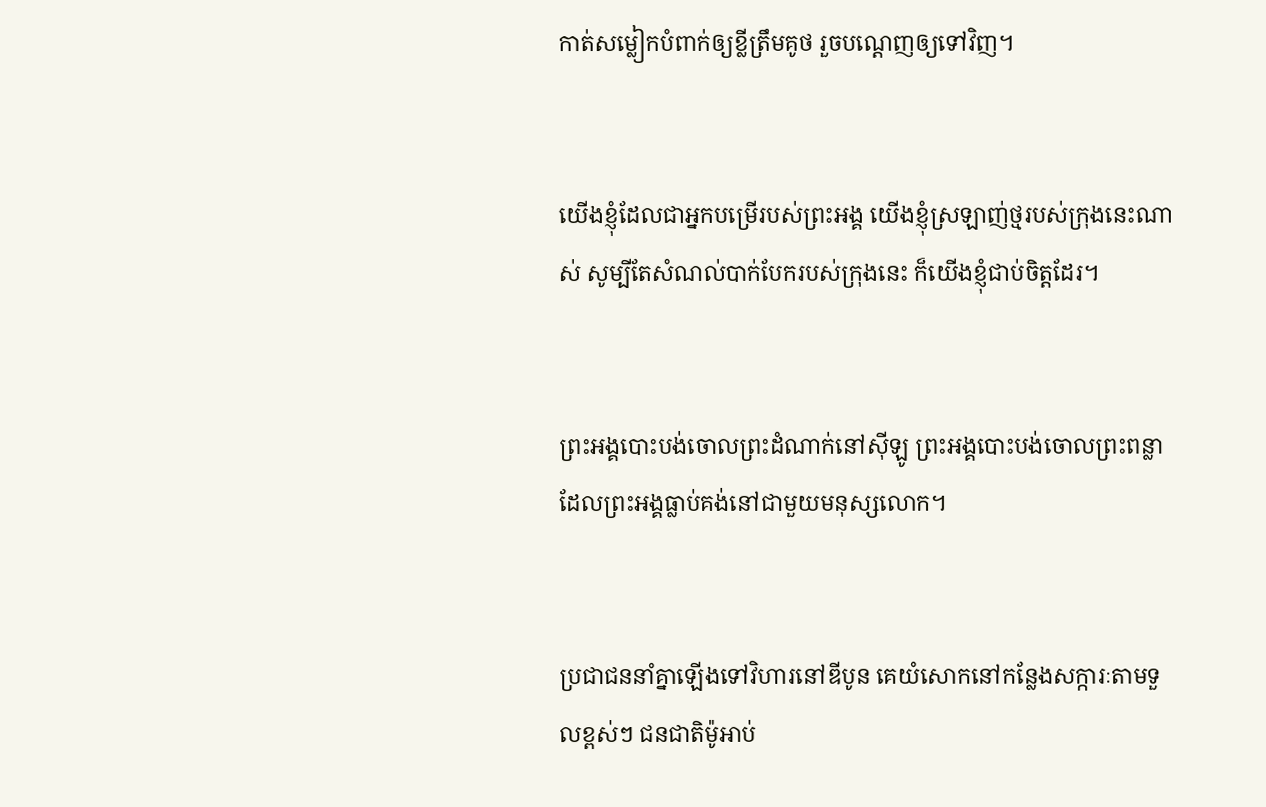កាត់សម្លៀក‌បំពាក់ឲ្យខ្លីត្រឹមគូថ រួចបណ្ដេញឲ្យទៅវិញ។


យើងខ្ញុំដែលជាអ្នកបម្រើរបស់ព្រះអង្គ យើងខ្ញុំស្រឡាញ់ថ្មរបស់ក្រុងនេះណាស់ សូម្បីតែសំណល់បាក់បែករបស់ក្រុងនេះ ក៏យើងខ្ញុំជាប់ចិត្តដែរ។


ព្រះអង្គបោះបង់ចោលព្រះ‌ដំណាក់នៅស៊ីឡូ ព្រះអង្គបោះបង់ចោលព្រះ‌ពន្លា ដែលព្រះអង្គធ្លាប់គង់នៅជាមួយមនុស្សលោក។


ប្រជា‌ជននាំគ្នាឡើងទៅវិហារនៅឌីបូន គេយំសោកនៅកន្លែងសក្ការៈតាមទួលខ្ពស់ៗ ជន‌ជាតិម៉ូអាប់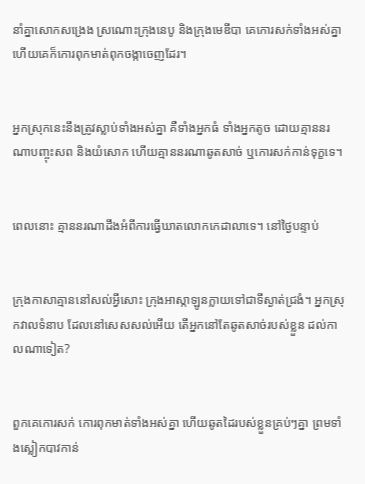នាំគ្នាសោកសង្រេង ស្រណោះក្រុងនេបូ និងក្រុងមេឌី‌បា គេកោរសក់ទាំងអស់គ្នា ហើយគេក៏កោរពុកមាត់ពុកចង្កាចេញដែរ។


អ្នកស្រុកនេះនឹងត្រូវស្លាប់ទាំងអស់គ្នា គឺទាំងអ្នកធំ ទាំងអ្នកតូច ដោយគ្មាននរណាបញ្ចុះសព និងយំសោក ហើយគ្មាននរណាឆូតសាច់ ឬកោរសក់កាន់ទុក្ខទេ។


ពេលនោះ គ្មាននរណាដឹងអំពីការធ្វើឃាតលោកកេដា‌លាទេ។ នៅថ្ងៃបន្ទាប់


ក្រុងកាសាគ្មាននៅសល់អ្វីសោះ ក្រុងអាស្កា‌ឡូនក្លាយទៅជាទីស្ងាត់ជ្រងំ។ អ្នកស្រុកវាលទំនាប ដែលនៅសេស‌សល់អើយ តើអ្នកនៅតែឆូតសាច់របស់ខ្លួន ដល់កាលណាទៀត?


ពួកគេកោរសក់ កោរពុកមាត់ទាំងអស់គ្នា ហើយឆូតដៃរបស់ខ្លួនគ្រប់ៗគ្នា ព្រមទាំងស្លៀកបាវកាន់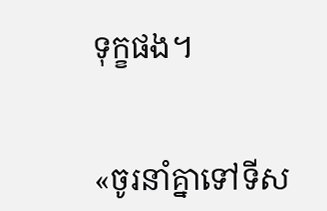ទុក្ខផង។


«ចូរនាំគ្នាទៅទីស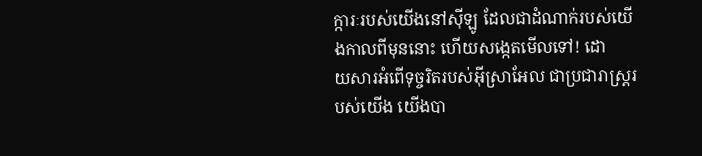ក្ការៈរបស់យើងនៅស៊ីឡូ ដែលជាដំណាក់របស់យើងកាលពីមុននោះ ហើយសង្កេតមើលទៅ! ដោយ‌សារអំពើទុច្ចរិតរបស់អ៊ីស្រា‌អែល ជាប្រជា‌រាស្ត្ររបស់យើង យើងបា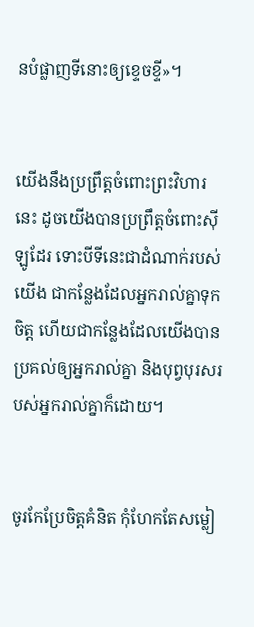នបំផ្លាញទីនោះឲ្យខ្ទេច‌ខ្ទី»។


យើងនឹងប្រព្រឹត្តចំពោះព្រះ‌វិហារនេះ ដូចយើងបានប្រព្រឹត្តចំពោះស៊ីឡូដែរ ទោះបីទីនេះជាដំណាក់របស់យើង ជាកន្លែងដែលអ្នករាល់គ្នាទុកចិត្ត ហើយជាកន្លែងដែលយើងបានប្រគល់ឲ្យអ្នករាល់គ្នា និងបុព្វបុរសរបស់អ្នករាល់គ្នាក៏ដោយ។


ចូរកែប្រែចិត្តគំនិត កុំហែកតែសម្លៀ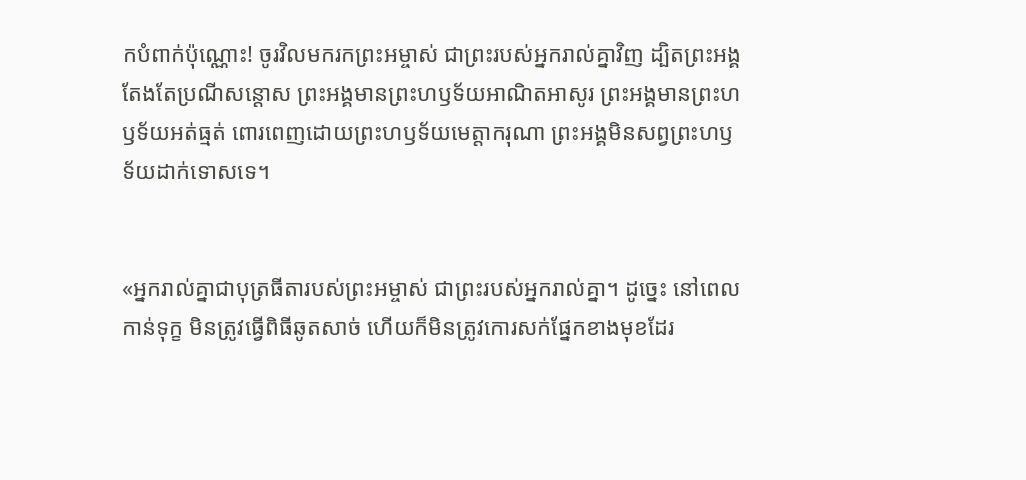ក‌បំពាក់ប៉ុណ្ណោះ! ចូរវិលមករកព្រះ‌អម្ចាស់ ជាព្រះរបស់អ្នករាល់គ្នាវិញ ដ្បិតព្រះអង្គតែងតែប្រណីសន្ដោស ព្រះអង្គមានព្រះ‌ហឫទ័យអាណិត‌អាសូរ ព្រះអង្គមានព្រះ‌ហឫទ័យអត់‌ធ្មត់ ពោរ‌ពេញដោយព្រះ‌ហឫទ័យមេត្តា‌ករុណា ព្រះអង្គមិនសព្វព្រះ‌ហឫទ័យដាក់ទោសទេ។


«អ្នករាល់គ្នាជាបុត្រ‌ធីតារបស់ព្រះ‌អម្ចាស់ ជាព្រះរបស់អ្នករាល់គ្នា។ ដូច្នេះ នៅពេលកាន់ទុក្ខ មិនត្រូវធ្វើពិធីឆូតសាច់ ហើយក៏មិនត្រូវកោរសក់ផ្នែកខាងមុខដែរ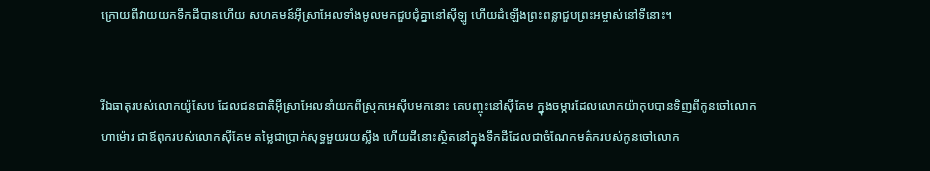ក្រោយពីវាយយកទឹកដីបានហើយ សហគមន៍អ៊ីស្រា‌អែលទាំងមូលមកជួប‌ជុំគ្នានៅស៊ីឡូ ហើយដំឡើងព្រះពន្លាជួបព្រះ‌អម្ចាស់នៅទីនោះ។


រីឯធាតុរបស់លោកយ៉ូសែប ដែលជន‌ជាតិអ៊ីស្រា‌អែលនាំយកពីស្រុកអេស៊ីបមកនោះ គេបញ្ចុះនៅស៊ីគែម ក្នុងចម្ការដែលលោកយ៉ាកុបបានទិញពីកូនចៅលោកហា‌ម៉ោរ ជាឪពុករបស់លោកស៊ីគែម តម្លៃជាប្រាក់សុទ្ធមួយរយស្លឹង ហើយដីនោះស្ថិតនៅក្នុងទឹកដីដែលជាចំណែកមត៌ករបស់កូនចៅលោក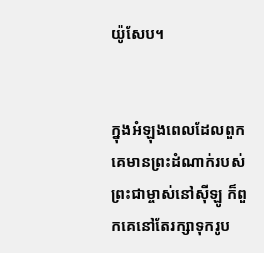យ៉ូសែប។


ក្នុងអំឡុងពេលដែលពួកគេមានព្រះ‌ដំណាក់របស់ព្រះ‌ជាម្ចាស់នៅស៊ីឡូ ក៏ពួកគេនៅតែរក្សាទុករូប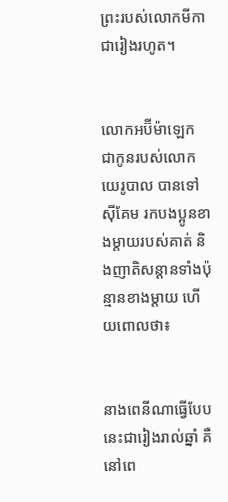ព្រះរបស់លោកមីកាជារៀងរហូត។


លោកអប៊ីម៉ា‌ឡេក ជាកូនរបស់លោកយេរូ‌បាល បានទៅស៊ីគែម រកបងប្អូនខាងម្ដាយរបស់គាត់ និងញាតិ‌សន្ដានទាំងប៉ុន្មានខាងម្ដាយ ហើយពោលថា៖


នាងពេនីណាធ្វើបែបនេះជារៀងរាល់ឆ្នាំ គឺនៅពេ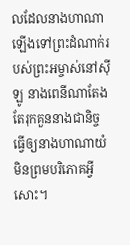លដែលនាងហាណាឡើងទៅព្រះ‌ដំណាក់របស់ព្រះ‌អម្ចាស់នៅស៊ីឡូ នាងពេនីណាតែងតែរុក‌គួននាងជានិច្ច ធ្វើឲ្យនាងហាណាយំ មិនព្រមបរិភោគអ្វីសោះ។